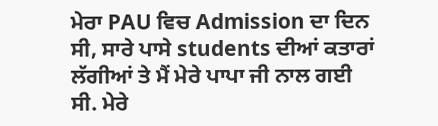ਮੇਰਾ PAU ਵਿਚ Admission ਦਾ ਦਿਨ ਸੀ, ਸਾਰੇ ਪਾਸੇ students ਦੀਆਂ ਕਤਾਰਾਂ ਲੱਗੀਆਂ ਤੇ ਮੈਂ ਮੇਰੇ ਪਾਪਾ ਜੀ ਨਾਲ ਗਈ ਸੀ. ਮੇਰੇ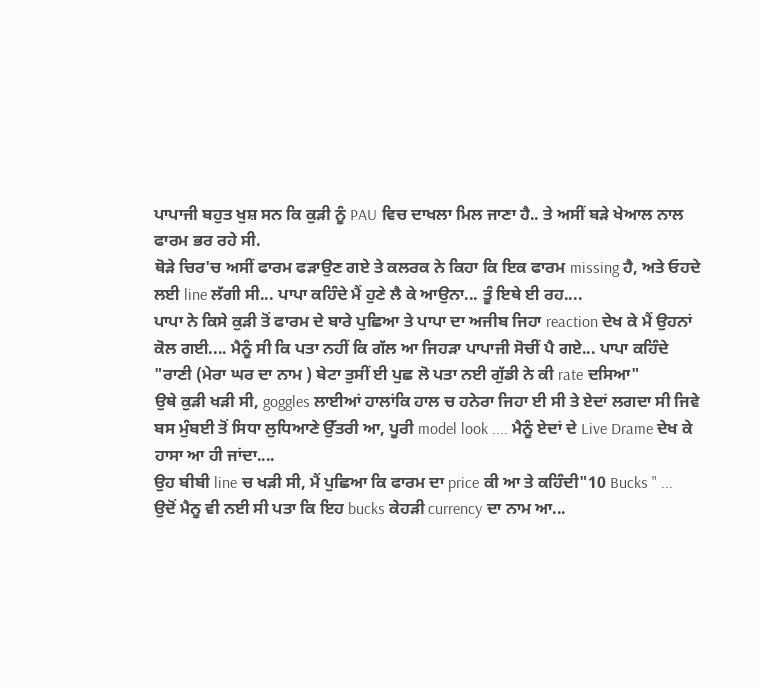ਪਾਪਾਜੀ ਬਹੁਤ ਖੁਸ਼ ਸਨ ਕਿ ਕੁੜੀ ਨੂੰ PAU ਵਿਚ ਦਾਖਲਾ ਮਿਲ ਜਾਣਾ ਹੈ.. ਤੇ ਅਸੀਂ ਬੜੇ ਖੇਆਲ ਨਾਲ ਫਾਰਮ ਭਰ ਰਹੇ ਸੀ.
ਥੋੜੇ ਚਿਰ'ਚ ਅਸੀਂ ਫਾਰਮ ਫੜਾਉਣ ਗਏ ਤੇ ਕਲਰਕ ਨੇ ਕਿਹਾ ਕਿ ਇਕ ਫਾਰਮ missing ਹੈ, ਅਤੇ ਓਹਦੇ ਲਈ line ਲੱਗੀ ਸੀ... ਪਾਪਾ ਕਹਿੰਦੇ ਮੈਂ ਹੁਣੇ ਲੈ ਕੇ ਆਉਨਾ... ਤੂੰ ਇਥੇ ਈ ਰਹ....
ਪਾਪਾ ਨੇ ਕਿਸੇ ਕੁੜੀ ਤੋਂ ਫਾਰਮ ਦੇ ਬਾਰੇ ਪੁਛਿਆ ਤੇ ਪਾਪਾ ਦਾ ਅਜੀਬ ਜਿਹਾ reaction ਦੇਖ ਕੇ ਮੈਂ ਉਹਨਾਂ ਕੋਲ ਗਈ.... ਮੈਨੂੰ ਸੀ ਕਿ ਪਤਾ ਨਹੀਂ ਕਿ ਗੱਲ ਆ ਜਿਹੜਾ ਪਾਪਾਜੀ ਸੋਚੀਂ ਪੈ ਗਏ... ਪਾਪਾ ਕਹਿੰਦੇ "ਰਾਣੀ (ਮੇਰਾ ਘਰ ਦਾ ਨਾਮ ) ਬੇਟਾ ਤੁਸੀਂ ਈ ਪੁਛ ਲੋ ਪਤਾ ਨਈ ਗੁੱਡੀ ਨੇ ਕੀ rate ਦਸਿਆ"
ਉਥੇ ਕੁੜੀ ਖੜੀ ਸੀ, goggles ਲਾਈਆਂ ਹਾਲਾਂਕਿ ਹਾਲ ਚ ਹਨੇਰਾ ਜਿਹਾ ਈ ਸੀ ਤੇ ਏਦਾਂ ਲਗਦਾ ਸੀ ਜਿਵੇ ਬਸ ਮੁੰਬਈ ਤੋਂ ਸਿਧਾ ਲੁਧਿਆਣੇ ਉੱਤਰੀ ਆ, ਪੂਰੀ model look .... ਮੈਨੂੰ ਏਦਾਂ ਦੇ Live Drame ਦੇਖ ਕੇ ਹਾਸਾ ਆ ਹੀ ਜਾਂਦਾ....
ਉਹ ਬੀਬੀ line ਚ ਖੜੀ ਸੀ, ਮੈਂ ਪੁਛਿਆ ਕਿ ਫਾਰਮ ਦਾ price ਕੀ ਆ ਤੇ ਕਹਿੰਦੀ"10 Bucks " ... ਉਦੋਂ ਮੈਨੂ ਵੀ ਨਈ ਸੀ ਪਤਾ ਕਿ ਇਹ bucks ਕੇਹੜੀ currency ਦਾ ਨਾਮ ਆ...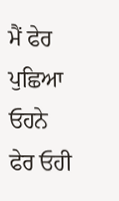ਮੈਂ ਫੇਰ ਪੁਛਿਆ ਓਹਨੇ ਫੇਰ ਓਹੀ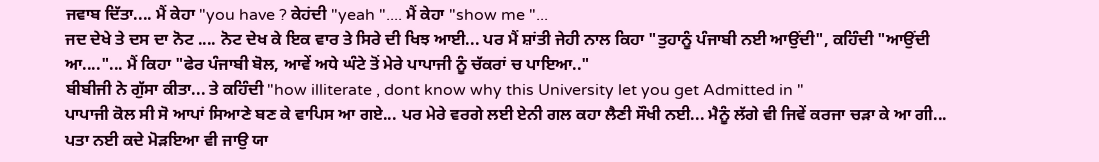ਜਵਾਬ ਦਿੱਤਾ.... ਮੈਂ ਕੇਹਾ "you have ? ਕੇਹਂਦੀ "yeah ".... ਮੈਂ ਕੇਹਾ "show me "...
ਜਦ ਦੇਖੇ ਤੇ ਦਸ ਦਾ ਨੋਟ .... ਨੋਟ ਦੇਖ ਕੇ ਇਕ ਵਾਰ ਤੇ ਸਿਰੇ ਦੀ ਖਿਝ ਆਈ... ਪਰ ਮੈਂ ਸ਼ਾਂਤੀ ਜੇਹੀ ਨਾਲ ਕਿਹਾ "ਤੁਹਾਨੂੰ ਪੰਜਾਬੀ ਨਈ ਆਉਂਦੀ", ਕਹਿੰਦੀ "ਆਉਂਦੀ ਆ...."... ਮੈਂ ਕਿਹਾ "ਫੇਰ ਪੰਜਾਬੀ ਬੋਲ, ਆਵੇਂ ਅਧੇ ਘੰਟੇ ਤੋਂ ਮੇਰੇ ਪਾਪਾਜੀ ਨੂੰ ਚੱਕਰਾਂ ਚ ਪਾਇਆ.."
ਬੀਬੀਜੀ ਨੇ ਗੁੱਸਾ ਕੀਤਾ... ਤੇ ਕਹਿੰਦੀ "how illiterate , dont know why this University let you get Admitted in "
ਪਾਪਾਜੀ ਕੋਲ ਸੀ ਸੋ ਆਪਾਂ ਸਿਆਣੇ ਬਣ ਕੇ ਵਾਪਿਸ ਆ ਗਏ... ਪਰ ਮੇਰੇ ਵਰਗੇ ਲਈ ਏਨੀ ਗਲ ਕਹਾ ਲੈਣੀ ਸੌਖੀ ਨਈ... ਮੈਨੂੰ ਲੱਗੇ ਵੀ ਜਿਵੇਂ ਕਰਜਾ ਚੜਾ ਕੇ ਆ ਗੀ... ਪਤਾ ਨਈ ਕਦੇ ਮੋੜਇਆ ਵੀ ਜਾਉ ਯਾ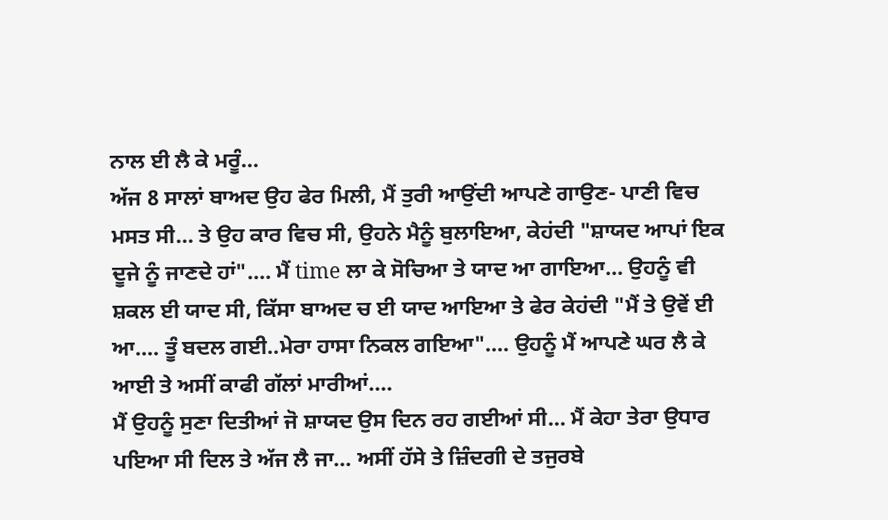ਨਾਲ ਈ ਲੈ ਕੇ ਮਰੂੰ...
ਅੱਜ 8 ਸਾਲਾਂ ਬਾਅਦ ਉਹ ਫੇਰ ਮਿਲੀ, ਮੈਂ ਤੁਰੀ ਆਉਂਦੀ ਆਪਣੇ ਗਾਉਣ- ਪਾਣੀ ਵਿਚ ਮਸਤ ਸੀ... ਤੇ ਉਹ ਕਾਰ ਵਿਚ ਸੀ, ਉਹਨੇ ਮੈਨੂੰ ਬੁਲਾਇਆ, ਕੇਹਂਦੀ "ਸ਼ਾਯਦ ਆਪਾਂ ਇਕ ਦੂਜੇ ਨੂੰ ਜਾਣਦੇ ਹਾਂ".... ਮੈਂ time ਲਾ ਕੇ ਸੋਚਿਆ ਤੇ ਯਾਦ ਆ ਗਾਇਆ... ਉਹਨੂੰ ਵੀ ਸ਼ਕਲ ਈ ਯਾਦ ਸੀ, ਕਿੱਸਾ ਬਾਅਦ ਚ ਈ ਯਾਦ ਆਇਆ ਤੇ ਫੇਰ ਕੇਹਂਦੀ "ਮੈਂ ਤੇ ਉਵੇਂ ਈ ਆ.... ਤੂੰ ਬਦਲ ਗਈ..ਮੇਰਾ ਹਾਸਾ ਨਿਕਲ ਗਇਆ".... ਉਹਨੂੰ ਮੈਂ ਆਪਣੇ ਘਰ ਲੈ ਕੇ ਆਈ ਤੇ ਅਸੀਂ ਕਾਫੀ ਗੱਲਾਂ ਮਾਰੀਆਂ....
ਮੈਂ ਉਹਨੂੰ ਸੁਣਾ ਦਿਤੀਆਂ ਜੋ ਸ਼ਾਯਦ ਉਸ ਦਿਨ ਰਹ ਗਈਆਂ ਸੀ... ਮੈਂ ਕੇਹਾ ਤੇਰਾ ਉਧਾਰ ਪਇਆ ਸੀ ਦਿਲ ਤੇ ਅੱਜ ਲੈ ਜਾ... ਅਸੀਂ ਹੱਸੇ ਤੇ ਜ਼ਿੰਦਗੀ ਦੇ ਤਜੁਰਬੇ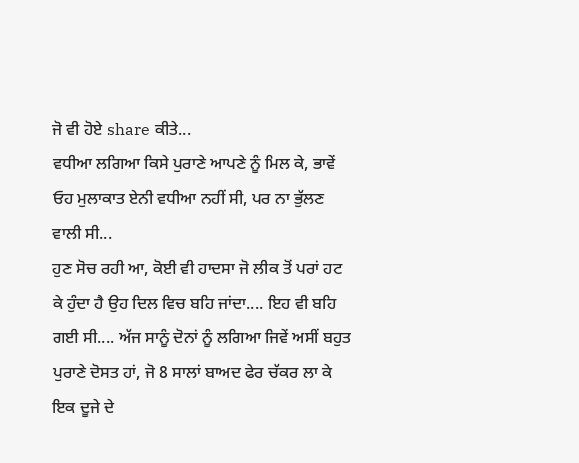ਜੋ ਵੀ ਹੋਏ share ਕੀਤੇ...
ਵਧੀਆ ਲਗਿਆ ਕਿਸੇ ਪੁਰਾਣੇ ਆਪਣੇ ਨੂੰ ਮਿਲ ਕੇ, ਭਾਵੇਂ ਓਹ ਮੁਲਾਕਾਤ ਏਨੀ ਵਧੀਆ ਨਹੀਂ ਸੀ, ਪਰ ਨਾ ਭੁੱਲਣ ਵਾਲੀ ਸੀ...
ਹੁਣ ਸੋਚ ਰਹੀ ਆ, ਕੋਈ ਵੀ ਹਾਦਸਾ ਜੋ ਲੀਕ ਤੋਂ ਪਰਾਂ ਹਟ ਕੇ ਹੁੰਦਾ ਹੈ ਉਹ ਦਿਲ ਵਿਚ ਬਹਿ ਜਾਂਦਾ.... ਇਹ ਵੀ ਬਹਿ ਗਈ ਸੀ.... ਅੱਜ ਸਾਨੂੰ ਦੋਨਾਂ ਨੂੰ ਲਗਿਆ ਜਿਵੇਂ ਅਸੀਂ ਬਹੁਤ ਪੁਰਾਣੇ ਦੋਸਤ ਹਾਂ, ਜੋ 8 ਸਾਲਾਂ ਬਾਅਦ ਫੇਰ ਚੱਕਰ ਲਾ ਕੇ ਇਕ ਦੂਜੇ ਦੇ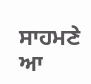ਸਾਹਮਣੇ ਆ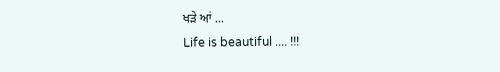ਖੜੇ ਆਂ ...
Life is beautiful .... !!!